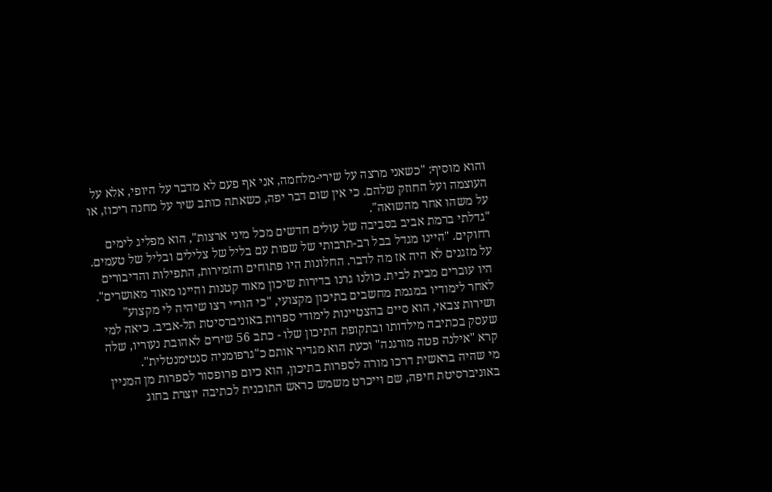והוא מוסיף: "כשאני מרצה על שירי-מלחמה, אני אף פעם לא מדבר על היופי, אלא על העוצמה ועל החוזק שלהם. כי אין שום דבר יפה, כשאתה כותב שיר על מחנה ריכוז, או על משהו אחר מהשואה".
"גדלתי ברמת אביב בסביבה של עולים חדשים מכל מיני ארצות", הוא מפליג לימים רחוקים. "היינו מגדל בבל רב-תרבותי של שפות עם בליל של צלילים ובליל של טעמים. על מזגנים לא היה אז מה לדבר. החלונות היו פתוחים והזמירות, התפילות והדיבורים היו עוברים מבית לבית. כולנו גרנו בדירות שיכון מאוד קטנות והיינו מאוד מאושרים".
לאחר לימודיו במגמת מחשבים בתיכון מקצועי, "כי הוריי רצו שיהיה לי מקצוע" ושירות צבאי, הוא סיים בהצטיינות לימודי ספרות באוניברסיטת תל-אביב. כיאה למי שעסק בכתיבה מילדותו ובתקופת התיכון שלו - כתב 56 שירים לאהובת נעוריו, שלה קרא "אילנה פטה מורגנה" וכעת הוא מגדיר אותם כ"גרפומניה סנטימנטלית".
מי שהיה בראשית דרכו מורה לספרות בתיכון, הוא כיום פרופסור לספרות מן המניין באוניברסיטת חיפה, שם וייכרט משמש כראש התוכנית לכתיבה יוצרת בחוג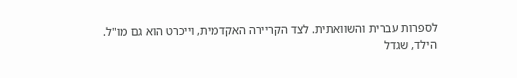לספרות עברית והשוואתית. לצד הקריירה האקדמית, וייכרט הוא גם מו"ל.
הילד, שגדל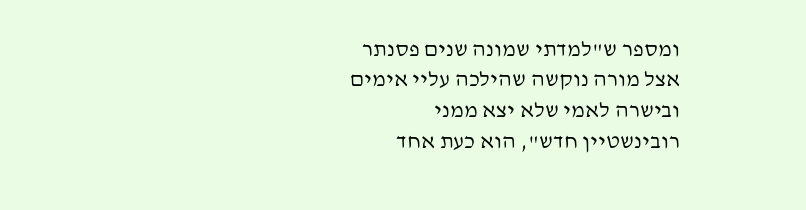ומספר ש"למדתי שמונה שנים פסנתר אצל מורה נוקשה שהילכה עליי אימים ובישרה לאמי שלא יצא ממני רובינשטיין חדש", הוא כעת אחד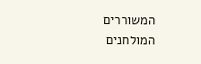המשוררים המולחנים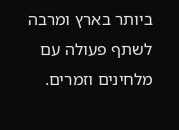ביותר בארץ ומרבה לשתף פעולה עם מלחינים וזמרים.